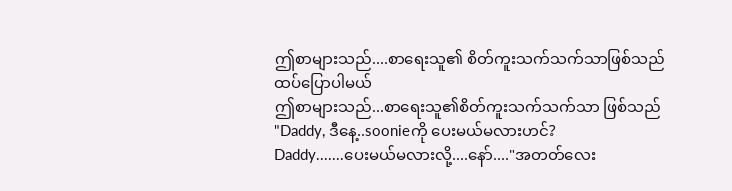ဤစာများသည်....စာရေးသူ၏ စိတ်ကူးသက်သက်သာဖြစ်သည်
ထပ်ပြောပါမယ်
ဤစာများသည်...စာရေးသူ၏စိတ်ကူးသက်သက်သာ ဖြစ်သည်
"Daddy, ဒီနေ့..soonieကို ပေးမယ်မလားဟင်?
Daddy.......ပေးမယ်မလားလို့....နော်...."အတတ်လေး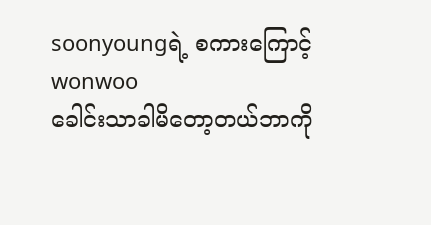soonyoungရဲ့ စကားကြောင့် wonwoo
ခေါင်းသာခါမိတော့တယ်ဘာကို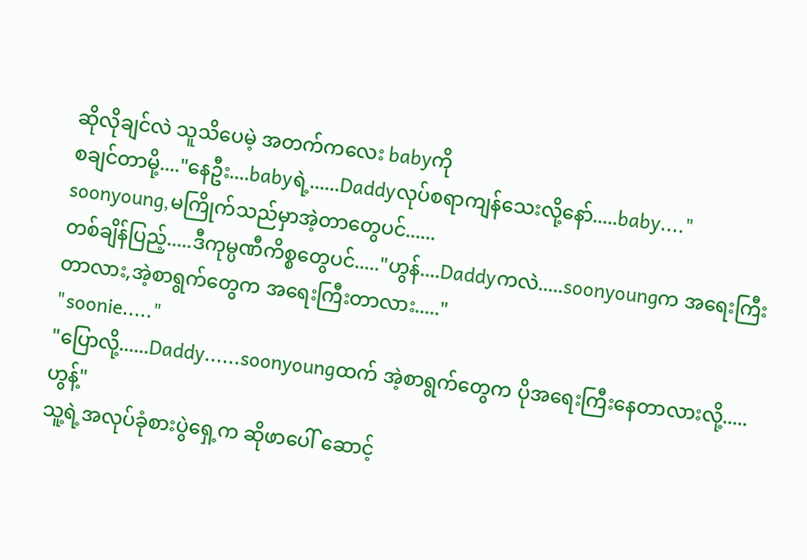ဆိုလိုချင်လဲ သူသိပေမဲ့ အတက်ကလေး babyကို
စချင်တာမို့...."နေဦး....babyရဲ့......Daddyလုပ်စရာကျန်သေးလို့နော်.....baby...."
soonyoung,မကြိုက်သည်မှာအဲ့တာတွေပင်......
တစ်ချိန်ပြည့်.....ဒီကုမ္ပဏီကိစ္စတွေပင်....."ဟွန်....Daddyကလဲ.....soonyoungက အရေးကြီးတာလား,အဲ့စာရွက်တွေက အရေးကြီးတာလား....."
"soonie....."
"ပြောလို့......Daddy......soonyoungထက် အဲ့စာရွက်တွေက ပိုအရေးကြီးနေတာလားလို့.....ဟွန့်"
သူ့ရဲ့အလုပ်ခုံစားပွဲရှေ့က ဆိုဖာပေါ် ဆောင့်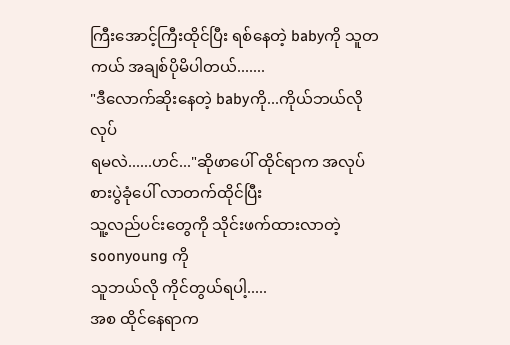ကြီးအောင့်ကြီးထိုင်ပြီး ရစ်နေတဲ့ babyကို သူတကယ် အချစ်ပိုမိပါတယ်.......
"ဒီလောက်ဆိုးနေတဲ့ babyကို...ကိုယ်ဘယ်လိုလုပ်
ရမလဲ......ဟင်..."ဆိုဖာပေါ် ထိုင်ရာက အလုပ်စားပွဲခုံပေါ် လာတက်ထိုင်ပြီး
သူ့လည်ပင်းတွေကို သိုင်းဖက်ထားလာတဲ့ soonyoung ကို
သူဘယ်လို ကိုင်တွယ်ရပါ့.....
အစ ထိုင်နေရာက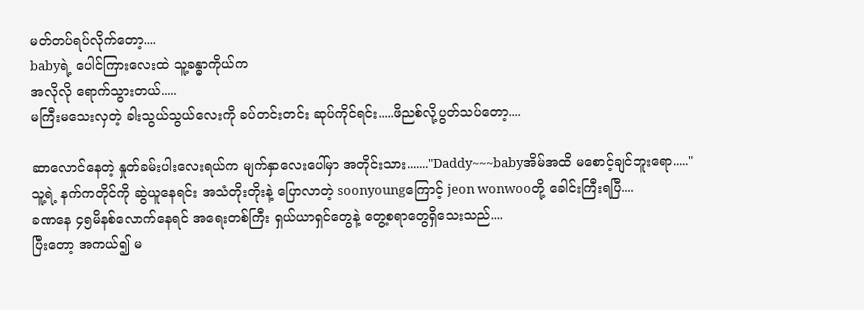မတ်တပ်ရပ်လိုက်တော့....
babyရဲ့ ပေါင်ကြားလေးထဲ သူ့ခန္ဓာကိုယ်က
အလိုလို ရောက်သွားတယ်.....
မကြီးမသေးလှတဲ့ ခါးသွယ်သွယ်လေးကို ခပ်တင်းတင်း ဆုပ်ကိုင်ရင်း.....ဖိညစ်လို့ပွတ်သပ်တော့....

ဆာလောင်နေတဲ့ နှုတ်ခမ်းပါးလေးရယ်က မျက်နှာလေးပေါ်မှာ အတိုင်းသား......."Daddy~~~babyအိမ်အထိ မစောင့်ချင်ဘူးရော....."
သူ့ရဲ့ နက်ကတိုင်ကို ဆွဲယူနေရင်း အသံတိုးတိုးနဲ့ ပြောလာတဲ့ soonyoungကြောင့် jeon wonwooတို့ ခေါင်းကြီးရပြီ....
ခဏနေ ၄၅မိနစ်လောက်နေရင် အရေးတစ်ကြီး ရှယ်ယာရှင်တွေနဲ့ တွေ့စရာတွေရှိသေးသည်....
ပြီးတော့ အကယ်၍ မ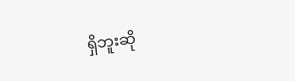ရှိဘူးဆို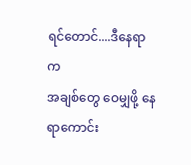ရင်တောင်....ဒီနေရာက
အချစ်တွေ ဝေမျှဖို့ နေရာကောင်း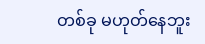တစ်ခု မဟုတ်နေဘူး